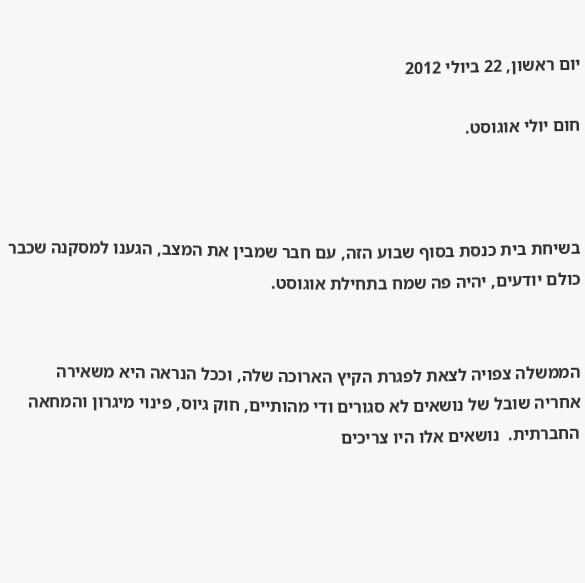יום ראשון, 22 ביולי 2012

חום יולי אוגוסט.



בשיחת בית כנסת בסוף שבוע הזה, עם חבר שמבין את המצב, הגענו למסקנה שכבר כולם יודעים, יהיה פה שמח בתחילת אוגוסט.


הממשלה צפויה לצאת לפגרת הקיץ הארוכה שלה, וככל הנראה היא משאירה אחריה שובל של נושאים לא סגורים ודי מהותיים, חוק גיוס, פינוי מיגרון והמחאה החברתית.  נושאים אלו היו צריכים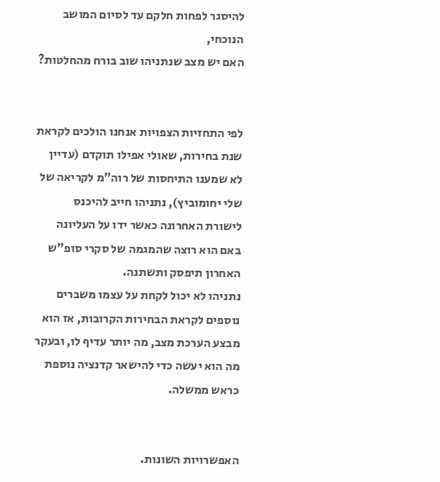להיסגר לפחות חלקם עד לסיום המושב הנוכחי,
האם יש מצב שנתניהו שוב בורח מהחלטות?


לפי התחזיות הצפויות אנחנו הולכים לקראת שנת בחירות, שאולי אפילו תוקדם (עדיין לא שמענו התיחסות של רוה"מ לקריאה של שלי יחומוביץ), נתניהו חייב להיכנס לישורת האחרונה כאשר ידו על העליונה באם הוא רוצה שהמגמה של סקרי סופ"ש האחרון תיפסק ותשתנה.
נתניהו לא יכול לקחת על עצמו משברים נוספים לקראת הבחירות הקרובות, אז הוא מבצע הערכת מצב, מה יותר עדיף לו, ובעקר מה הוא יעשה כדי להישאר קדנציה נוספת כראש ממשלה.


האפשרויות השונות.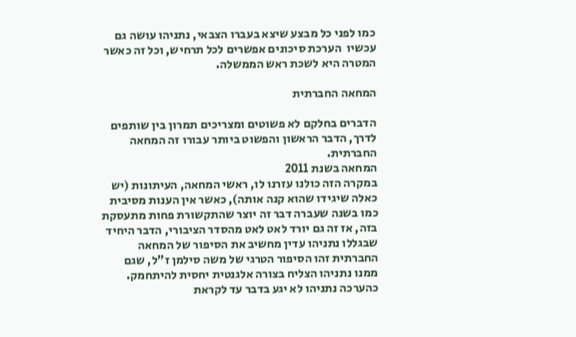כמו לפני כל מבצע שיצא בעברו הצבאי, נתניהו עושה גם עכשיו  הערכת סיכונים אפשרים לכל תרחיש, וכל זה כאשר המטרה היא לשכת ראש הממשלה.

המחאה החברתית

הדברים בחלקם לא פשוטים ומצריכים תמרון בין שותפים לדרך, הדבר הראשון והפשוט ביותר עבורו זה המחאה החברתית.
המחאה בשנת 2011
במקרה הזה כולנו עזרנו לו, ראשי המחאה, העיתונות (יש כאלה שיגידו שהוא קנה אותה), כאשר אין הענות מסיבית כמו בשנה שעברה דבר זה יוצר שהתקשורת פחות מתעסקת בזה, אז זה גם יורד לאט לאט מהסדר הציבורי, הדבר היחיד שבגללו נתניהו עדין מחשיב את הסיפור של המחאה החברתית זהו הסיפור הטרגי של משה סילמן ז"ל, שגם ממנו נתניהו הצליח בצורה אלגנטית יחסית להיתחמק.
כהערכה נתניהו לא יגע בדבר עד לקראת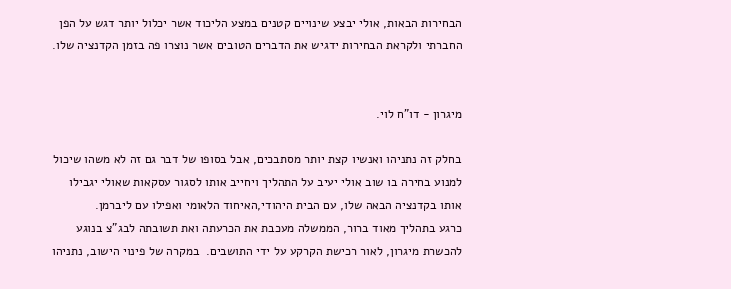הבחירות הבאות, אולי יבצע שינויים קטנים במצע הליכוד אשר יכלול יותר דגש על הפן החברתי ולקראת הבחירות ידגיש את הדברים הטובים אשר נוצרו פה בזמן הקדנציה שלו.


מיגרון - דו"ח לוי.

בחלק זה נתניהו ואנשיו קצת יותר מסתבכים, אבל בסופו של דבר גם זה לא משהו שיכול למנוע בחירה בו שוב אולי יעיב על התהליך ויחייב אותו לסגור עסקאות שאולי יגבילו אותו בקדנציה הבאה שלו, עם הבית היהודי,האיחוד הלאומי ואפילו עם ליברמן.
כרגע בתהליך מאוד ברור, הממשלה מעכבת את הכרעתה ואת תשובתה לבג"צ בנוגע להכשרת מיגרון, לאור רכישת הקרקע על ידי התושבים.  במקרה של פינוי הישוב, נתניהו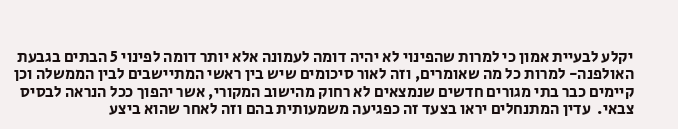יקלע לבעיית אמון כי למרות שהפינוי לא יהיה דומה לעמונה אלא יותר דומה לפינוי 5 הבתים בגבעת האולפנה- למרות כל מה שאומרים, וזה לאור סיכומים שיש בין ראשי המתיישבים לבין הממשלה וכן קיימים כבר בתי מגורים חדשים שנמצאים לא רחוק מהישוב המקורי, אשר יהפוך ככל הנראה לבסיס צבאי.  עדין המתנחלים יראו בצעד זה כפגיעה משמעותית בהם וזה לאחר שהוא ביצע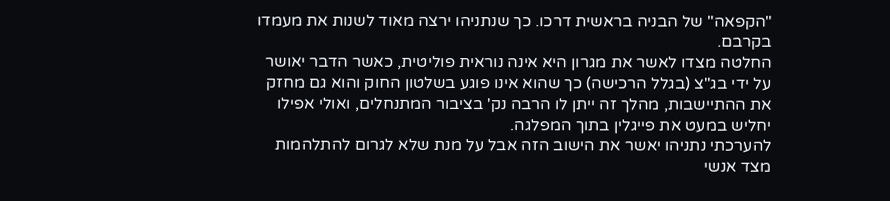"הקפאה" של הבניה בראשית דרכו. כך שנתניהו ירצה מאוד לשנות את מעמדו בקרבם.
החלטה מצדו לאשר את מגרון היא אינה נוראית פוליטית, כאשר הדבר יאושר על ידי בג"צ (בגלל הרכישה) כך שהוא אינו פוגע בשלטון החוק והוא גם מחזק את ההתיישבות, מהלך זה ייתן לו הרבה נק' בציבור המתנחלים, ואולי אפילו יחליש במעט את פייגלין בתוך המפלגה.
להערכתי נתניהו יאשר את הישוב הזה אבל על מנת שלא לגרום להתלהמות מצד אנשי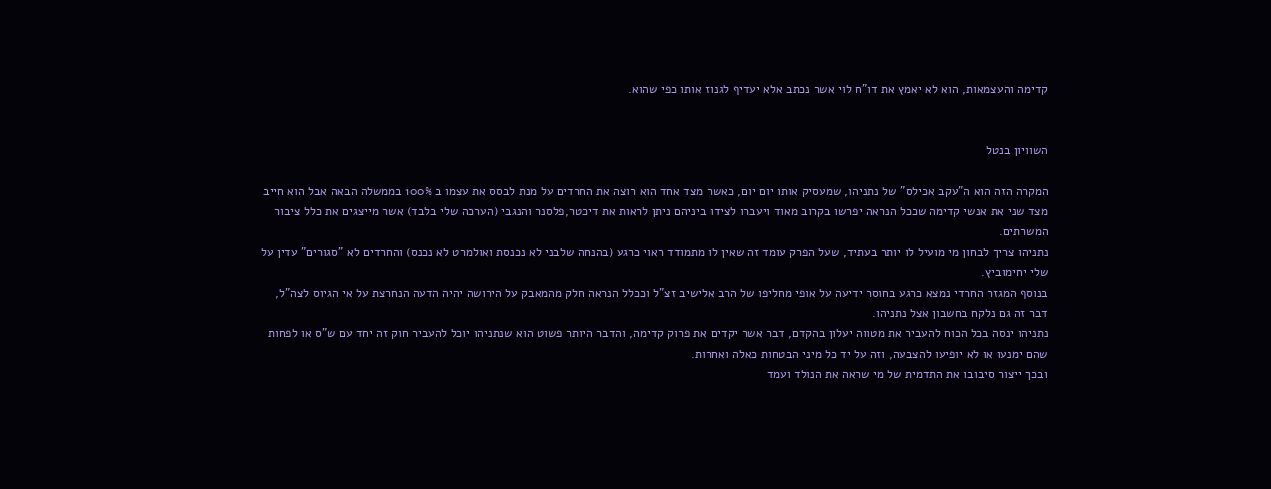קדימה והעצמאות, הוא לא יאמץ את דו"ח לוי אשר נכתב אלא יעדיף לגנוז אותו כפי שהוא.


השוויון בנטל

המקרה הזה הוא ה"עקב אכילס" של נתניהו, שמעסיק אותו יום יום, כאשר מצד אחד הוא רוצה את החרדים על מנת לבסס את עצמו ב 100% בממשלה הבאה אבל הוא חייב מצד שני את אנשי קדימה שככל הנראה יפרשו בקרוב מאוד ויעברו לצידו ביניהם ניתן לראות את דיכטר,פלסנר והנגבי (הערכה שלי בלבד) אשר מייצגים את כלל ציבור המשרתים.
נתניהו צריך לבחון מי מועיל לו יותר בעתיד, שעל הפרק עומד זה שאין לו מתמודד ראוי כרגע (בהנחה שלבני לא נכנסת ואולמרט לא נכנס) והחרדים לא "סגורים" עדין על שלי יחימוביץ.
בנוסף המגזר החרדי נמצא כרגע בחוסר ידיעה על אופי מחליפו של הרב אלישיב זצ"ל וככלל הנראה חלק מהמאבק על הירושה יהיה הדעה הנחרצת על אי הגיוס לצה"ל, דבר זה גם נלקח בחשבון אצל נתניהו.
נתניהו ינסה בכל הכוח להעביר את מטווה יעלון בהקדם, דבר אשר יקדים את פרוק קדימה, והדבר היותר פשוט הוא שנתניהו יוכל להעביר חוק זה יחד עם ש"ס או לפחות שהם ימנעו או לא יופיעו להצבעה, וזה על יד כל מיני הבטחות כאלה ואחרות.
ובכך ייצור סיבובו את התדמית של מי שראה את הנולד ועמד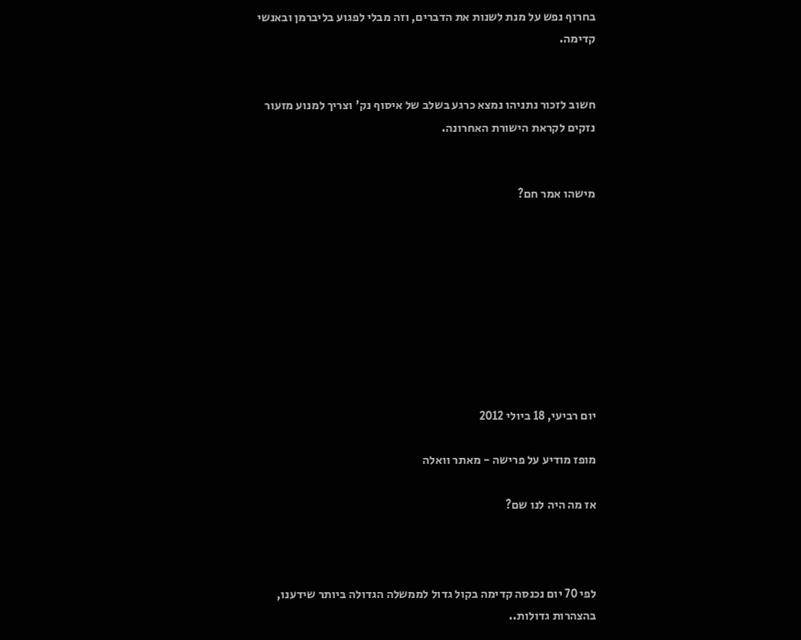בחרוף נפש על מנת לשנות את הדברים, וזה מבלי לפגוע בליברמן ובאנשי קדימה.


חשוב לזכור נתניהו נמצא כרגע בשלב של איסוף נק' וצריך למנוע מזעור נזקים לקראת הישורת האחרונה.


מישהו אמר חם?









יום רביעי, 18 ביולי 2012

מופז מודיע על פרישה - מאתר וואלה

אז מה היה לנו שם?



לפי 70 יום נכנסה קדימה בקול גדול לממשלה הגדולה ביותר שידענו, בהצהרות גדולות..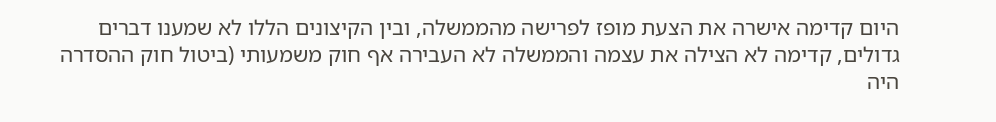היום קדימה אישרה את הצעת מופז לפרישה מהממשלה, ובין הקיצונים הללו לא שמענו דברים גדולים, קדימה לא הצילה את עצמה והממשלה לא העבירה אף חוק משמעותי (ביטול חוק ההסדרה היה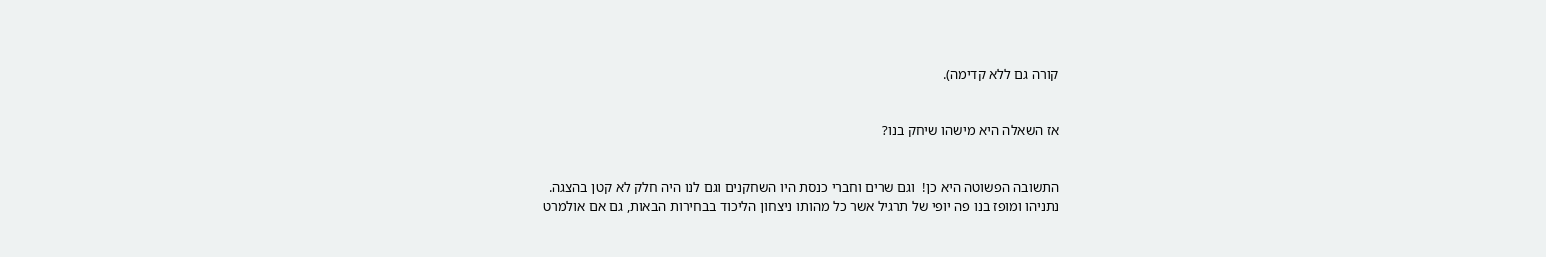קורה גם ללא קדימה).


אז השאלה היא מישהו שיחק בנו?


התשובה הפשוטה היא כן!  וגם שרים וחברי כנסת היו השחקנים וגם לנו היה חלק לא קטן בהצגה.
נתניהו ומופז בנו פה יופי של תרגיל אשר כל מהותו ניצחון הליכוד בבחירות הבאות, גם אם אולמרט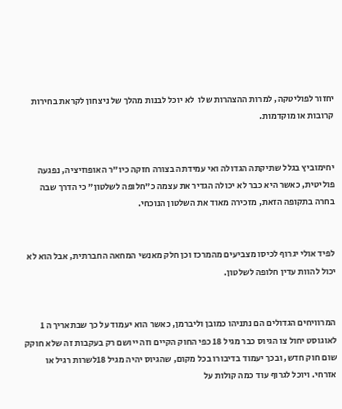יחזור לפוליטקה, למרות ההצהרות שלו  לא יוכל לבנות מהלך של ניצחון לקראת בחירות קרובות או מוקדמות.


יחימוביץ בגלל שתיקתה הגדולה ואי עמידתה בצורה חזקה כיו"ר האופוזיציה, נפגעה פוליטית, כאשר היא כבר לא יכולה הגדיר את עצמה כ"חלופה לשלטון" כי הדרך שבה בחרה בתקופה הזאת, מזכירה מאוד את השלטון הנוכחי.


לפיד אולי יגרוף לכיסו מצביעים מהמרכז וכן חלק מאנשי המחאה החברתית, אבל הוא לא יכול להוות עדין חלופה לשלטון.


המרוויחים הגדולים הם נתניהו כמובן וליברמן, כאשר הוא יעמוד על כך שבתאריך ה 1 לאוגוסט יחול צו הגיוס כבר מגיל 18 כפי החוק הקיים וזה ייושם רק בעקבות זה שלא חוקק שום חוק חדש, ובכך יעמוד בדיבורו בכל מקום, שהגיוס יהיה מגיל 18לשרות רגיל או אזרחי. ויוכל לגרוף עוד כמה קולות על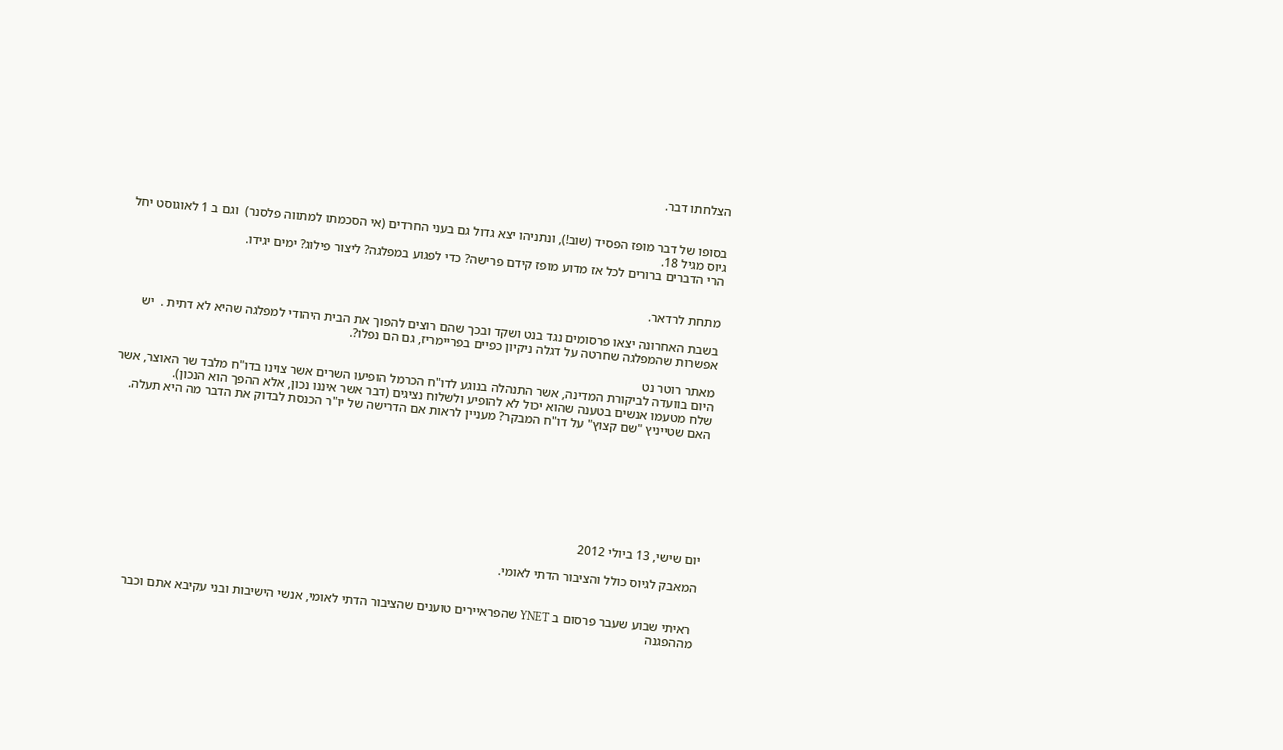הצלחתו דבר.


בסופו של דבר מופז הפסיד (שוב!), ונתניהו יצא גדול גם בעני החרדים (אי הסכמתו למתווה פלסנר)  וגם ב 1 לאוגוסט יחל גיוס מגיל 18.
הרי הדברים ברורים לכל אז מדוע מופז קידם פרישה? כדי לפגוע במפלגה? ליצור פילוג? ימים יגידו.


מתחת לרדאר.

בשבת האחרונה יצאו פרסומים נגד בנט ושקד ובכך שהם רוצים להפוך את הבית היהודי למפלגה שהיא לא דתית .  יש אפשרות שהמפלגה שחרטה על דגלה ניקיון כפיים בפריימריז, גם הם נפלו?.

מאתר רוטר נט
היום בוועדה לביקורת המדינה, אשר התנהלה בנוגע לדו"ח הכרמל הופיעו השרים אשר צוינו בדו"ח מלבד שר האוצר, אשר שלח מטעמו אנשים בטענה שהוא יכול לא להופיע ולשלוח נציגים (דבר אשר איננו נכון, אלא ההפך הוא הנכון).
האם שטייניץ "שם קצוץ" על דו"ח המבקר? מעניין לראות אם הדרישה של יו"ר הכנסת לבדוק את הדבר מה היא תעלה.








יום שישי, 13 ביולי 2012

המאבק לגיוס כולל והציבור הדתי לאומי.


 ראיתי שבוע שעבר פרסום ב YNET שהפראיירים טוענים שהציבור הדתי לאומי, אנשי הישיבות ובני עקיבא אתם וכבר מההפגנה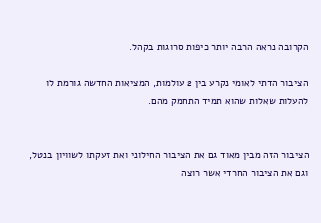הקרובה נראה הרבה יותר כיפות סרוגות בקהל.

הציבור הדתי לאומי נקרע בין 2 עולמות, המציאות החדשה גורמת לו להעלות שאלות שהוא תמיד התחמק מהם.


הציבור הזה מבין מאוד גם את הציבור החילוני ואת זעקתו לשוויון בנטל, וגם את הציבור החרדי אשר רוצה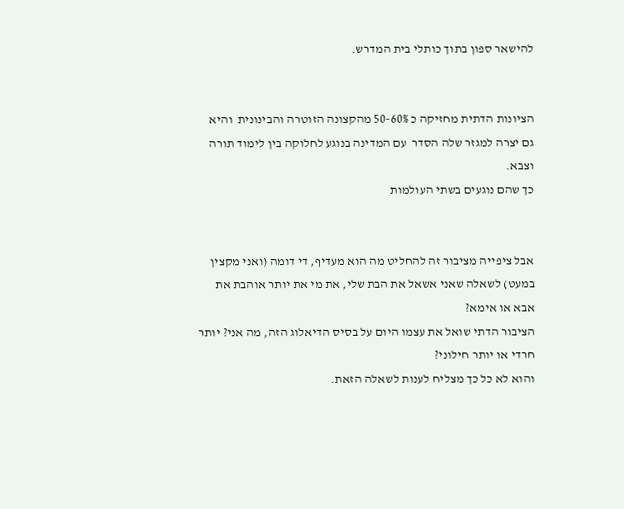להישאר ספון בתוך כותלי בית המדרש.


הציונות הדתית מחזיקה כ 50-60% מהקצונה הזוטרה והבינונית  והיא גם יצרה למגזר שלה הסדר  עם המדינה בנוגע לחלוקה בין לימוד תורה וצבא.
כך שהם נוגעים בשתי העולמות


אבל ציפייה מציבור זה להחליט מה הוא מעדיף, די דומה (ואני מקצין במעט) לשאלה שאני אשאל את הבת שלי, את מי את יותר אוהבת את אבא או אימא?
הציבור הדתי שואל את עצמו היום על בסיס הדיאלוג הזה, מה אני? יותר חרדי או יותר חילוני?
והוא לא כל כך מצליח לענות לשאלה הזאת.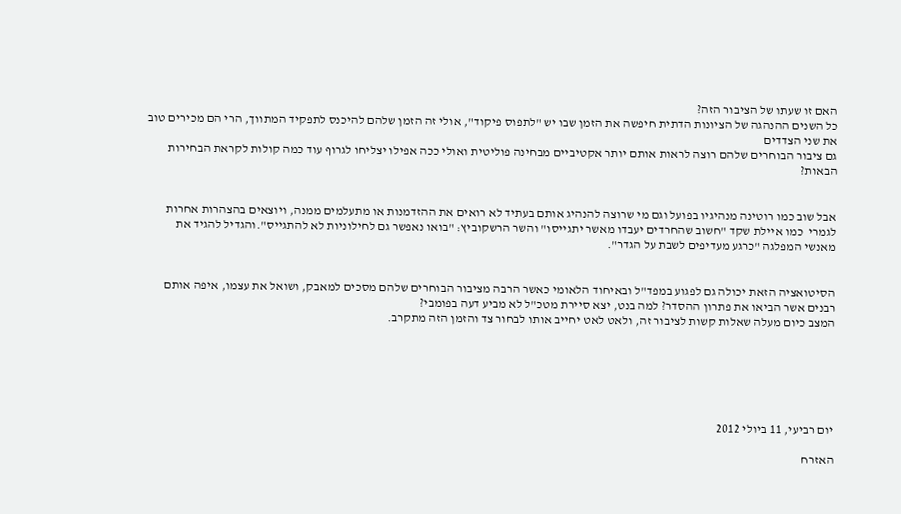האם זו שעתו של הציבור הזה?
כל השנים ההנהגה של הציונות הדתית חיפשה את הזמן שבו יש "לתפוס פיקוד", אולי זה הזמן שלהם להיכנס לתפקיד המתווך, הרי הם מכירים טוב את שני הצדדים
גם ציבור הבוחרים שלהם רוצה לראות אותם יותר אקטיביים מבחינה פוליטית ואולי ככה אפילו יצליחו לגרוף עוד כמה קולות לקראת הבחירות הבאות?


אבל שוב כמו רוטינה מנהיגיו בפועל וגם מי שרוצה להנהיג אותם בעתיד לא רואים את ההזדמנות או מתעלמים ממנה, ויוצאים בהצהרות אחרות לגמרי  כמו איילת שקד "חשוב שהחרדים יעבדו מאשר יתגייסו" והשר הרשקוביץ: "בואו נאפשר גם לחילוניות לא להתגייס".והגדיל להגיד את מאנשי המפלגה "כרגע מעדיפים לשבת על הגדר".


הסיטואציה הזאת יכולה גם לפגוע במפד"ל ובאיחוד הלאומי כאשר הרבה מציבור הבוחרים שלהם מסכים למאבק, ושואל את עצמו, איפה אותם רבנים אשר הביאו את פתרון ההסדר? למה בנט, יצא סיירת מטכ"ל לא מביע דעה בפומבי?
המצב כיום מעלה שאלות קשות לציבור זה, ולאט לאט יחייב אותו לבחור צד והזמן הזה מתקרב.






יום רביעי, 11 ביולי 2012

האזרח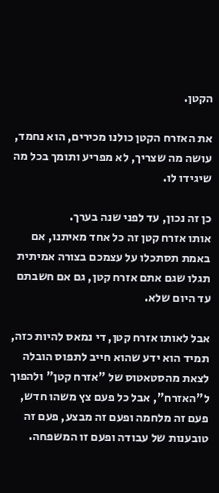הקטן.

את האזרח הקטן כולנו מכירים, הוא נחמד, עושה מה שצריך, לא מפריע ותומך בכל מה שיגידו לו.

כן זה נכון, עד לפני שנה בערך.
אותו אזרח קטן זה כל אחד מאיתנו, אם באמת תסתכלו על עצמכם בצורה אמיתית תגלו שגם אתם אזרח קטן, גם אם חשבתם עד היום שלא.

אבל לאותו אזרח קטן, די נמאס להיות כזה, תמיד הוא ידע שהוא חייב לתפוס הובלה לצאת מהסטאטוס של "אזרח קטן" ולהפוך ל"האזרח", אבל כל פעם צץ משהו חדש, פעם זה מלחמה ופעם זה מבצע, פעם זה טובענות של עבודה ופעם זו המשפחה.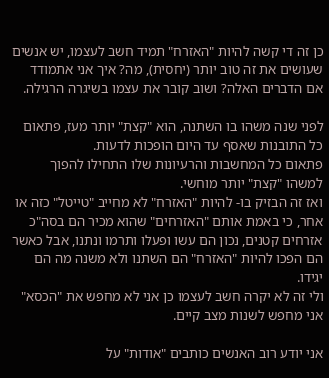כן זה די קשה להיות "האזרח" תמיד חשב לעצמו, יש אנשים שעושים את זה טוב יותר (יחסית), מה? איך אני אתמודד אם הדברים האלה? ושוב קובר את עצמו בשיגרה הרגילה.

לפני שנה משהו בו השתנה, הוא "קצת" יותר מעז, פתאום כל התובנות שאסף עד היום הופכות לדעות.
פתאום כל המחשבות והרעיונות שלו התחילו להפוך למשהו "קצת" יותר מוחשי.
ואז זה הבזיק בו- להיות "האזרח" לא מחייב "טייטל" כזה או אחר, כי באמת אותם "האזרחים" שהוא מכיר הם בסה"כ אזרחים קטנים, נכון הם עשו ופעלו ותרמו ונתנו, אבל כאשר הם הפכו להיות "האזרח" הם השתנו ולא משנה מה הם יגידו.
ולי זה לא יקרה חשב לעצמו כן אני לא מחפש את "הכסא" אני מחפש לשנות מצב קיים.

אני יודע רוב האנשים כותבים "אודות" על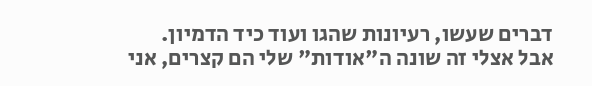דברים שעשו, רעיונות שהגו ועוד כיד הדמיון.
אבל אצלי זה שונה ה"אודות" שלי הם קצרים, אני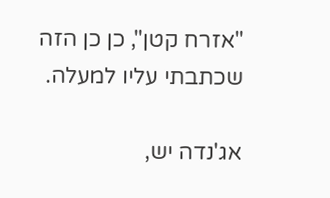"אזרח קטן", כן כן הזה שכתבתי עליו למעלה.

אג'נדה יש,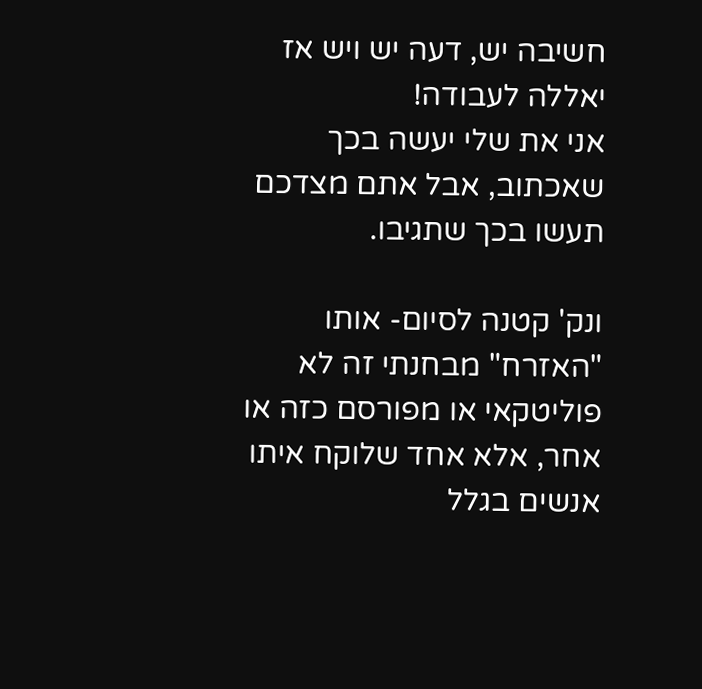חשיבה יש, דעה יש ויש אז יאללה לעבודה!
אני את שלי יעשה בכך שאכתוב, אבל אתם מצדכם תעשו בכך שתגיבו.

ונק' קטנה לסיום- אותו "האזרח" מבחנתי זה לא פוליטקאי או מפורסם כזה או אחר, אלא אחד שלוקח איתו אנשים בגלל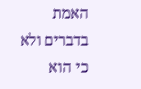האמת בדברים ולא כי הוא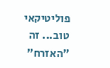פוליטיקאי טוב... זה "האזרח"